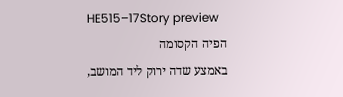HE515–17Story preview
הפיה הקסומה
באמצע שדה ירוק ליד המושב,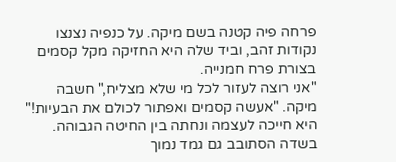פרחה פיה קטנה בשם מיקה. על כנפיה נצנצו נקודות זהב, וביד שלה היא החזיקה מקל קסמים בצורת פרח חמנייה.
"אני רוצה לעזור לכל מי שלא מצליח," חשבה מיקה. "אעשה קסמים ואפתור לכולם את הבעיות!" היא חייכה לעצמה ונחתה בין החיטה הגבוהה.
בשדה הסתובב גם גמד נמוך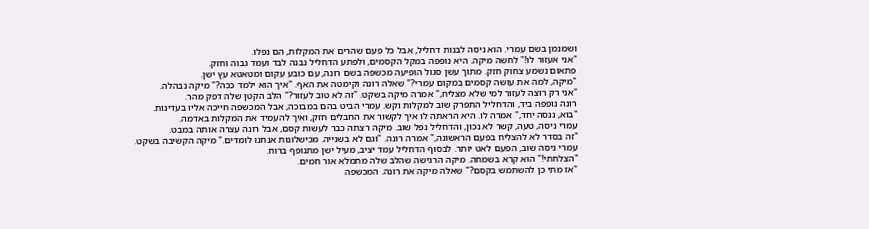ושמנמן בשם עמרי. הוא ניסה לבנות דחליל, אבל כל פעם שהרים את המקלות, הם נפלו.
"אני אעזור לו!" לחשה מיקה. היא נופפה במקל הקסמים, ולפתע הדחליל נבנה לבד ועמד גבוה וחזק.
פתאום נשמע צחוק חזק. מתוך עשן סגול הופיעה מכשפה בשם רונה, עם כובע עקום ומטאטא עץ ישן.
"מיקה, למה את עושה קסמים במקום עמרי?" שאלה רונה וקימטה את האף. "איך הוא ילמד ככה?" מיקה נבהלה.
"אני רק רוצה לעזור למי שלא מצליח," אמרה מיקה בשקט. "זה לא טוב לעזור?" הלב הקטן שלה דפק מהר.
רונה נופפה ביד, והדחליל התפרק שוב למקלות וקש. עמרי הביט בהם במבוכה, אבל המכשפה חייכה אליו בעדינות.
"בוא, ננסה יחד," אמרה לו. היא הראתה לו איך לקשור את החבלים חזק, ואיך להעמיד את המקלות באדמה.
עמרי ניסה, טעה, קשר לא נכון, והדחליל נפל שוב. מיקה רצתה כבר לעשות קסם, אבל רונה עצרה אותה במבט.
"זה בסדר לא להצליח בפעם הראשונה," אמרה רונה. "וגם לא בשנייה. מכישלונות אנחנו לומדים." מיקה הקשיבה בשקט.
עמרי ניסה שוב, הפעם לאט יותר. לבסוף הדחליל עמד יציב, מעיל ישן מתנופף ברוח.
"הצלחתי!" הוא קרא בשמחה. מיקה הרגישה שהלב שלה מתמלא אור חמים.
"אז מתי כן להשתמש בקסם?" שאלה מיקה את רונה. המכשפה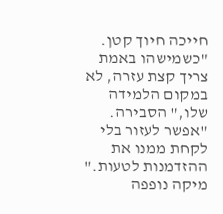חייכה חיוך קטן.
"כשמישהו באמת צריך קצת עזרה, לא במקום הלמידה שלו," הסבירה. "אפשר לעזור בלי לקחת ממנו את ההזדמנות לטעות."
מיקה נופפה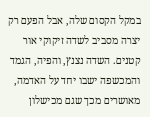במקל הקסום שלה, אבל הפעם רק יצרה מסביב לשדה זיקוקי אור קטנים. השדה נצנץ, והפיה, הגמד והמכשפה ישבו יחד על האדמה, מאושרים מכך שגם מכישלון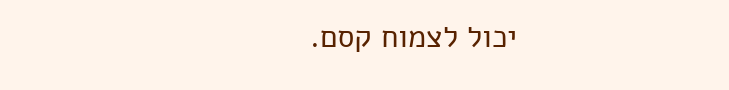יכול לצמוח קסם.